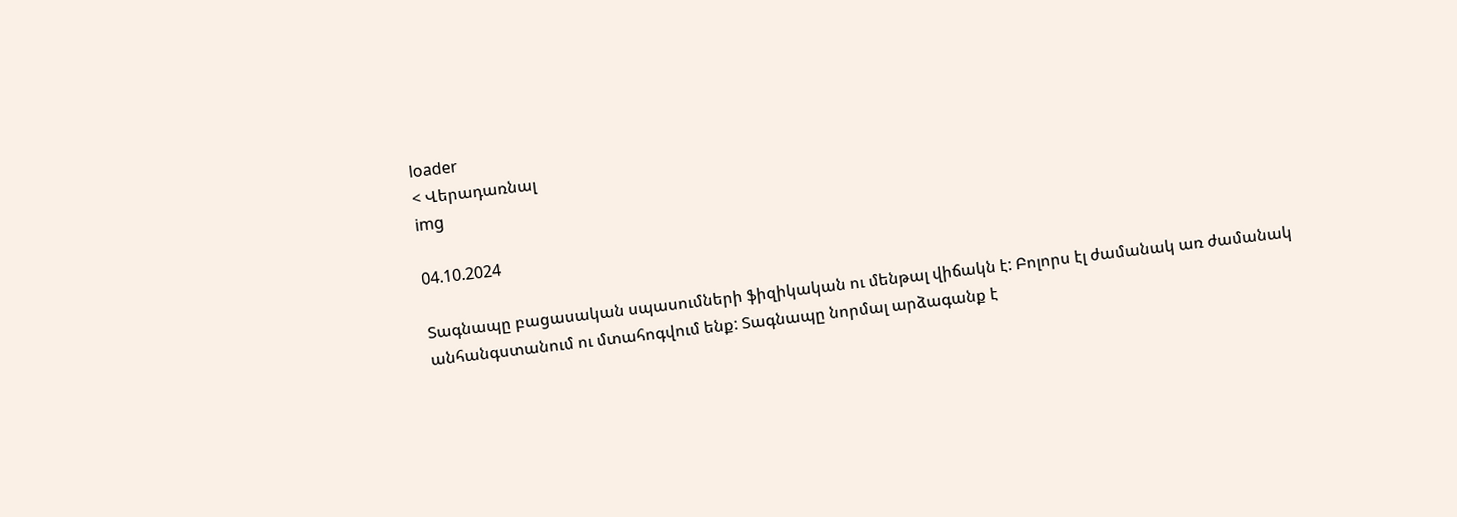loader
< Վերադառնալ
img

04.10.2024

Տագնապը բացասական սպասումների ֆիզիկական ու մենթալ վիճակն է: Բոլորս էլ ժամանակ առ ժամանակ անհանգստանում ու մտահոգվում ենք: Տագնապը նորմալ արձագանք է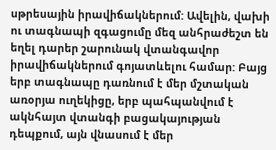սթրեսային իրավիճակներում: Ավելին, վախի ու տագնապի զգացումը մեզ անհրաժեշտ են եղել դարեր շարունակ վտանգավոր իրավիճակներում գոյատևելու համար: Բայց երբ տագնապը դառնում է մեր մշտական առօրյա ուղեկիցը, երբ պահպանվում է ակնհայտ վտանգի բացակայության դեպքում, այն վնասում է մեր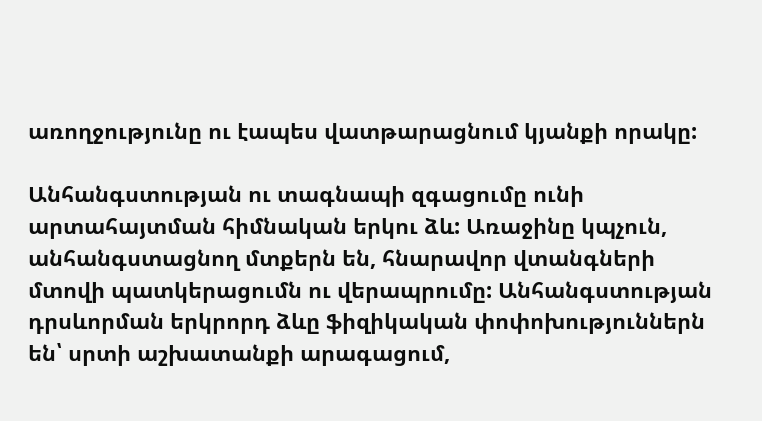առողջությունը ու էապես վատթարացնում կյանքի որակը:

Անհանգստության ու տագնապի զգացումը ունի արտահայտման հիմնական երկու ձև: Առաջինը կպչուն, անհանգստացնող մտքերն են, հնարավոր վտանգների մտովի պատկերացումն ու վերապրումը: Անհանգստության դրսևորման երկրորդ ձևը ֆիզիկական փոփոխություններն են՝ սրտի աշխատանքի արագացում,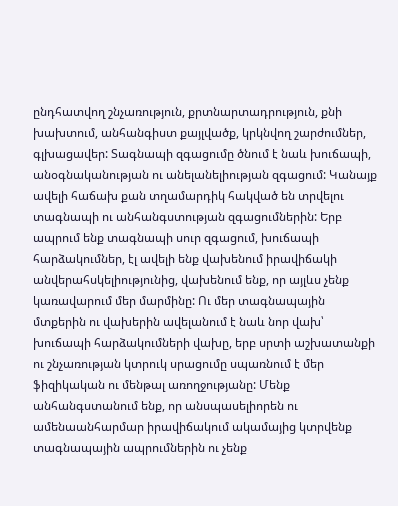ընդհատվող շնչառություն, քրտնարտադրություն, քնի խախտում, անհանգիստ քայլվածք, կրկնվող շարժումներ, գլխացավեր: Տագնապի զգացումը ծնում է նաև խուճապի, անօգնականության ու անելանելիության զգացում: Կանայք ավելի հաճախ քան տղամարդիկ հակված են տրվելու տագնապի ու անհանգստության զգացումներին: Երբ ապրում ենք տագնապի սուր զգացում, խուճապի հարձակումներ, էլ ավելի ենք վախենում իրավիճակի անվերահսկելիությունից, վախենում ենք, որ այլևս չենք կառավարում մեր մարմինը: Ու մեր տագնապային մտքերին ու վախերին ավելանում է նաև նոր վախ՝ խուճապի հարձակումների վախը, երբ սրտի աշխատանքի ու շնչառության կտրուկ սրացումը սպառնում է մեր ֆիզիկական ու մենթալ առողջությանը: Մենք անհանգստանում ենք, որ անսպասելիորեն ու ամենաանհարմար իրավիճակում ակամայից կտրվենք տագնապային ապրումներին ու չենք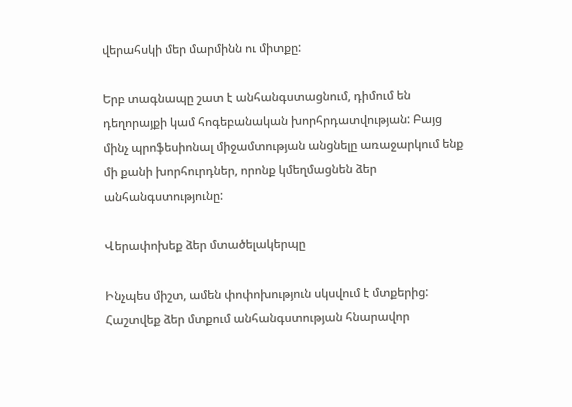վերահսկի մեր մարմինն ու միտքը:

Երբ տագնապը շատ է անհանգստացնում, դիմում են դեղորայքի կամ հոգեբանական խորհրդատվության: Բայց մինչ պրոֆեսիոնալ միջամտության անցնելը առաջարկում ենք մի քանի խորհուրդներ, որոնք կմեղմացնեն ձեր անհանգստությունը:

Վերափոխեք ձեր մտածելակերպը

Ինչպես միշտ, ամեն փոփոխություն սկսվում է մտքերից: Հաշտվեք ձեր մտքում անհանգստության հնարավոր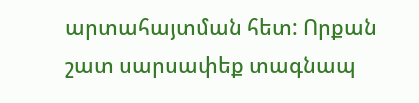արտահայտման հետ: Որքան շատ սարսափեք տագնապ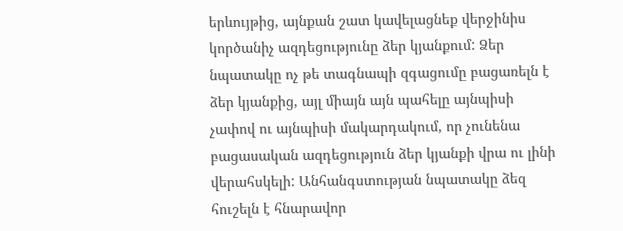երևույթից, այնքան շատ կավելացնեք վերջինիս կործանիչ ազդեցությունը ձեր կյանքում: Ձեր նպատակը ոչ թե տագնապի զգացումը բացառելն է ձեր կյանքից, այլ միայն այն պահելը այնպիսի չափով ու այնպիսի մակարդակում, որ չունենա բացասական ազդեցություն ձեր կյանքի վրա ու լինի վերահսկելի: Անհանգստության նպատակը ձեզ հուշելն է հնարավոր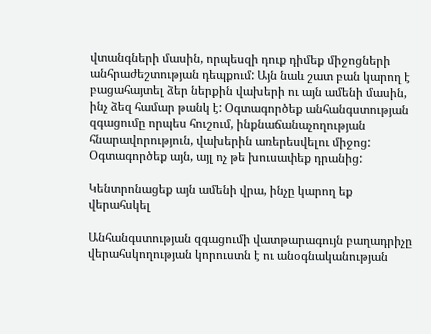վտանգների մասին, որպեսզի դուք դիմեք միջոցների անհրաժեշտության դեպքում: Այն նաև շատ բան կարող է բացահայտել ձեր ներքին վախերի ու այն ամենի մասին, ինչ ձեզ համար թանկ է: Օգտագործեք անհանգստության զգացումը որպես հուշում, ինքնաճանաչողության հնարավորություն, վախերին առերեսվելու միջոց: Օգտագործեք այն, այլ ոչ թե խուսափեք դրանից:

Կենտրոնացեք այն ամենի վրա, ինչը կարող եք վերահսկել

Անհանգստության զգացումի վատթարագույն բաղադրիչը վերահսկողության կորուստն է ու անօգնականության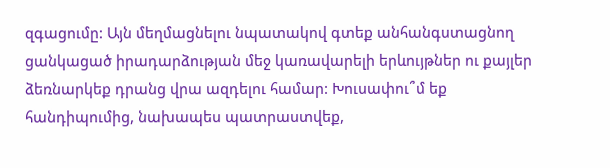զգացումը: Այն մեղմացնելու նպատակով գտեք անհանգստացնող ցանկացած իրադարձության մեջ կառավարելի երևույթներ ու քայլեր ձեռնարկեք դրանց վրա ազդելու համար: Խուսափու՞մ եք հանդիպումից, նախապես պատրաստվեք,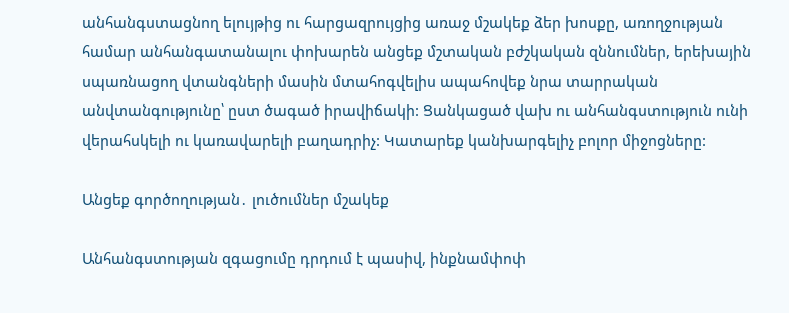անհանգստացնող ելույթից ու հարցազրույցից առաջ մշակեք ձեր խոսքը, առողջության համար անհանգատանալու փոխարեն անցեք մշտական բժշկական զննումներ, երեխային սպառնացող վտանգների մասին մտահոգվելիս ապահովեք նրա տարրական անվտանգությունը՝ ըստ ծագած իրավիճակի: Ցանկացած վախ ու անհանգստություն ունի վերահսկելի ու կառավարելի բաղադրիչ: Կատարեք կանխարգելիչ բոլոր միջոցները:

Անցեք գործողության․ լուծումներ մշակեք

Անհանգստության զգացումը դրդում է պասիվ, ինքնամփոփ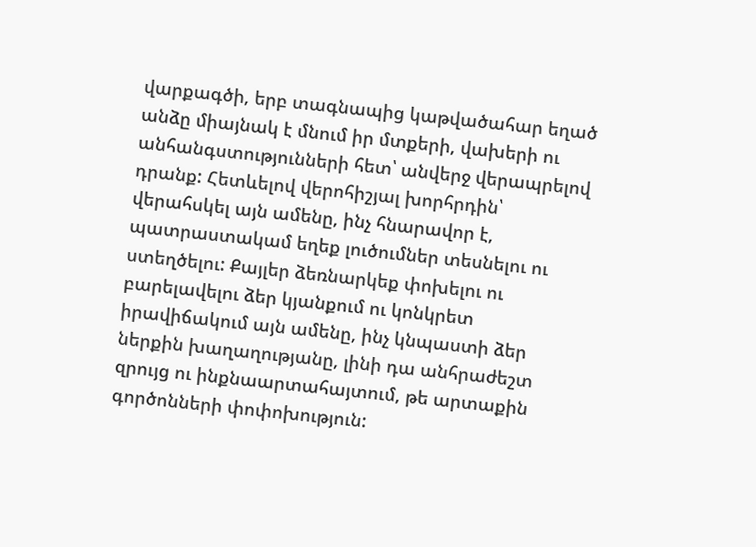վարքագծի, երբ տագնապից կաթվածահար եղած անձը միայնակ է մնում իր մտքերի, վախերի ու անհանգստությունների հետ՝ անվերջ վերապրելով դրանք: Հետևելով վերոհիշյալ խորհրդին՝ վերահսկել այն ամենը, ինչ հնարավոր է, պատրաստակամ եղեք լուծումներ տեսնելու ու ստեղծելու: Քայլեր ձեռնարկեք փոխելու ու բարելավելու ձեր կյանքում ու կոնկրետ իրավիճակում այն ամենը, ինչ կնպաստի ձեր ներքին խաղաղությանը, լինի դա անհրաժեշտ զրույց ու ինքնաարտահայտում, թե արտաքին գործոնների փոփոխություն: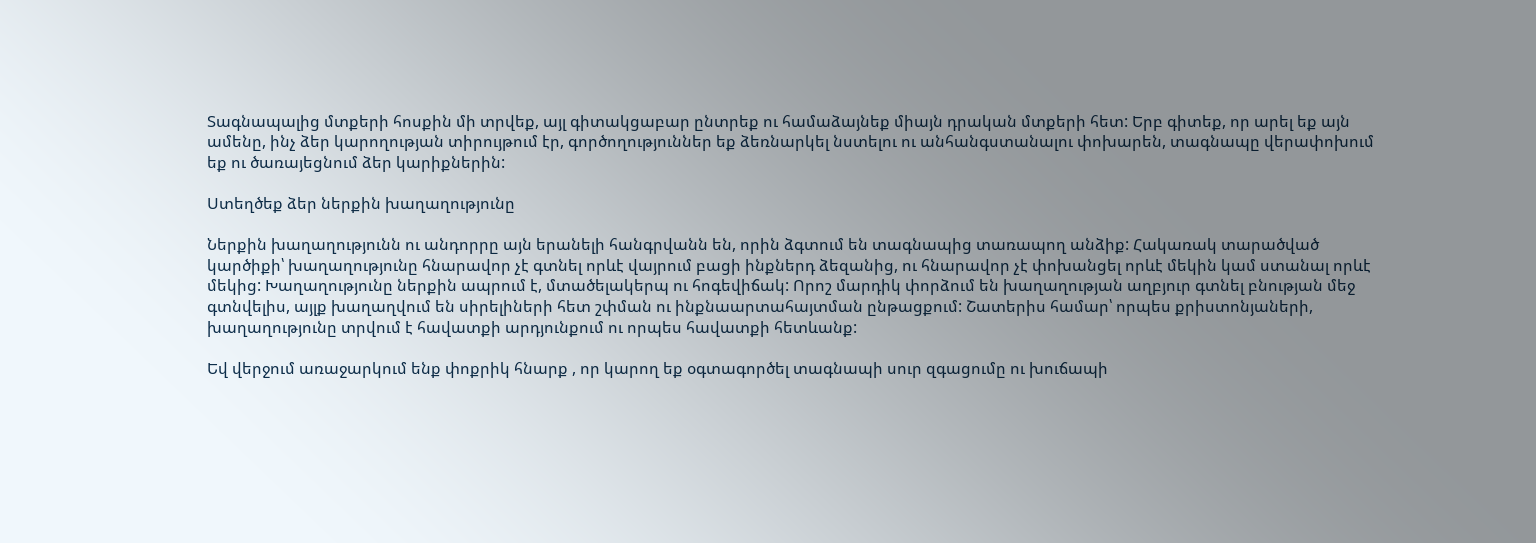Տագնապալից մտքերի հոսքին մի տրվեք, այլ գիտակցաբար ընտրեք ու համաձայնեք միայն դրական մտքերի հետ: Երբ գիտեք, որ արել եք այն ամենը, ինչ ձեր կարողության տիրույթում էր, գործողություններ եք ձեռնարկել նստելու ու անհանգստանալու փոխարեն, տագնապը վերափոխում եք ու ծառայեցնում ձեր կարիքներին:

Ստեղծեք ձեր ներքին խաղաղությունը

Ներքին խաղաղությունն ու անդորրը այն երանելի հանգրվանն են, որին ձգտում են տագնապից տառապող անձիք: Հակառակ տարածված կարծիքի՝ խաղաղությունը հնարավոր չէ գտնել որևէ վայրում բացի ինքներդ ձեզանից, ու հնարավոր չէ փոխանցել որևէ մեկին կամ ստանալ որևէ մեկից: Խաղաղությունը ներքին ապրում է, մտածելակերպ ու հոգեվիճակ: Որոշ մարդիկ փորձում են խաղաղության աղբյուր գտնել բնության մեջ գտնվելիս, այլք խաղաղվում են սիրելիների հետ շփման ու ինքնաարտահայտման ընթացքում: Շատերիս համար՝ որպես քրիստոնյաների, խաղաղությունը տրվում է հավատքի արդյունքում ու որպես հավատքի հետևանք:

Եվ վերջում առաջարկում ենք փոքրիկ հնարք , որ կարող եք օգտագործել տագնապի սուր զգացումը ու խուճապի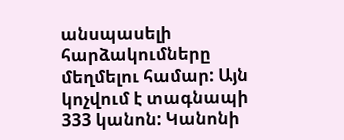անսպասելի հարձակումները մեղմելու համար: Այն կոչվում է տագնապի 333 կանոն: Կանոնի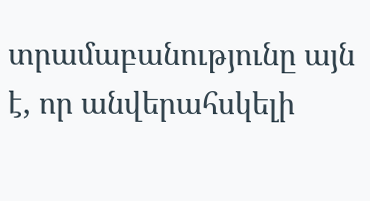տրամաբանությունը այն է, որ անվերահսկելի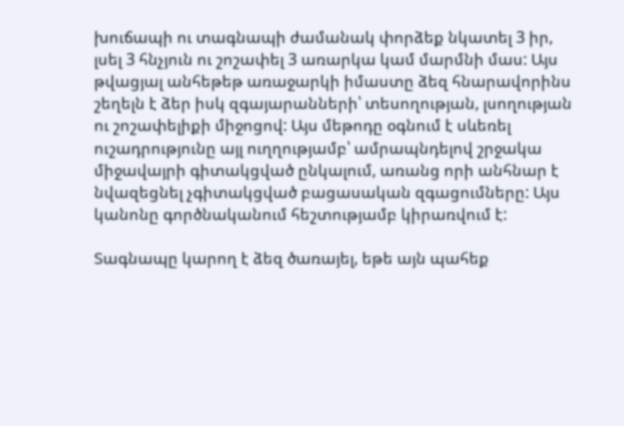խուճապի ու տագնապի ժամանակ փորձեք նկատել 3 իր, լսել 3 հնչյուն ու շոշափել 3 առարկա կամ մարմնի մաս: Այս թվացյալ անհեթեթ առաջարկի իմաստը ձեզ հնարավորինս շեղելն է ձեր իսկ զգայարանների՝ տեսողության, լսողության ու շոշափելիքի միջոցով: Այս մեթոդը օգնում է սևեռել ուշադրությունը այլ ուղղությամբ՝ ամրապնդելով շրջակա միջավայրի գիտակցված ընկալում, առանց որի անհնար է նվազեցնել չգիտակցված բացասական զգացումները: Այս կանոնը գործնականում հեշտությամբ կիրառվում է:

Տագնապը կարող է ձեզ ծառայել, եթե այն պահեք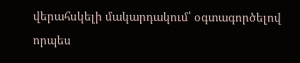վերահսկելի մակարդակում՝ օգտագործելով որպես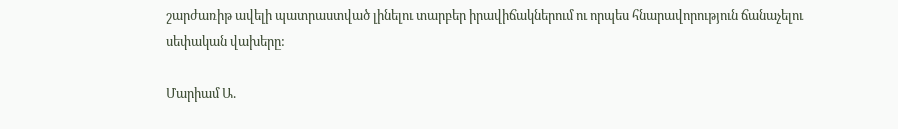շարժառիթ ավելի պատրաստված լինելու տարբեր իրավիճակներում ու որպես հնարավորություն ճանաչելու սեփական վախերը:

Մարիամ Ա.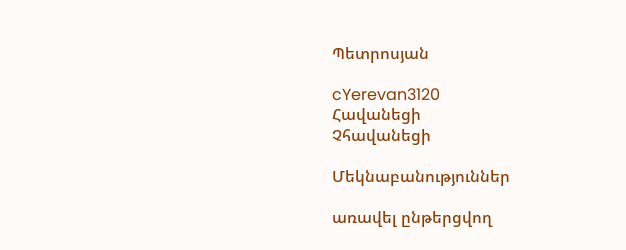Պետրոսյան

cYerevan3120
Հավանեցի
Չհավանեցի

Մեկնաբանություններ

առավել ընթերցվող